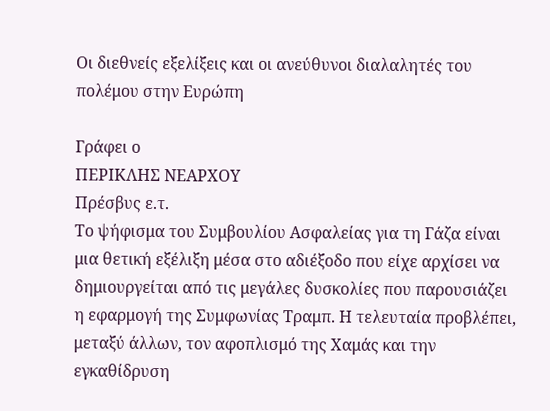Οι διεθνείς εξελίξεις και οι ανεύθυνοι διαλαλητές του πολέμου στην Ευρώπη

Γράφει ο
ΠΕΡΙΚΛΗΣ ΝΕΑΡΧΟΥ
Πρέσβυς ε.τ.
Το ψήφισμα του Συμβουλίου Ασφαλείας για τη Γάζα είναι μια θετική εξέλιξη μέσα στο αδιέξοδο που είχε αρχίσει να δημιουργείται από τις μεγάλες δυσκολίες που παρουσιάζει η εφαρμογή της Συμφωνίας Τραμπ. Η τελευταία προβλέπει, μεταξύ άλλων, τον αφοπλισμό της Χαμάς και την εγκαθίδρυση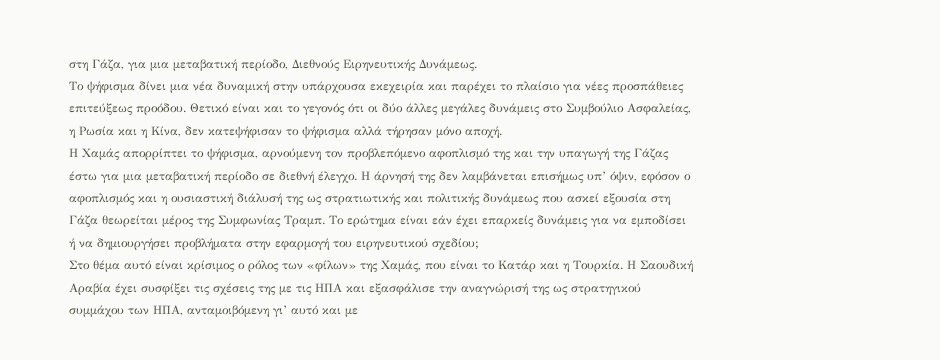στη Γάζα, για μια μεταβατική περίοδο, Διεθνούς Ειρηνευτικής Δυνάμεως.
Το ψήφισμα δίνει μια νέα δυναμική στην υπάρχουσα εκεχειρία και παρέχει το πλαίσιο για νέες προσπάθειες επιτεύξεως προόδου. Θετικό είναι και το γεγονός ότι οι δύο άλλες μεγάλες δυνάμεις στο Συμβούλιο Ασφαλείας, η Ρωσία και η Κίνα, δεν κατεψήφισαν το ψήφισμα αλλά τήρησαν μόνο αποχή.
Η Χαμάς απορρίπτει το ψήφισμα, αρνούμενη τον προβλεπόμενο αφοπλισμό της και την υπαγωγή της Γάζας έστω για μια μεταβατική περίοδο σε διεθνή έλεγχο. Η άρνησή της δεν λαμβάνεται επισήμως υπ’ όψιν, εφόσον ο αφοπλισμός και η ουσιαστική διάλυσή της ως στρατιωτικής και πολιτικής δυνάμεως που ασκεί εξουσία στη Γάζα θεωρείται μέρος της Συμφωνίας Τραμπ. Το ερώτημα είναι εάν έχει επαρκείς δυνάμεις για να εμποδίσει ή να δημιουργήσει προβλήματα στην εφαρμογή του ειρηνευτικού σχεδίου;
Στο θέμα αυτό είναι κρίσιμος ο ρόλος των «φίλων» της Χαμάς, που είναι το Κατάρ και η Τουρκία. Η Σαουδική Αραβία έχει συσφίξει τις σχέσεις της με τις ΗΠΑ και εξασφάλισε την αναγνώρισή της ως στρατηγικού συμμάχου των ΗΠΑ, ανταμοιβόμενη γι’ αυτό και με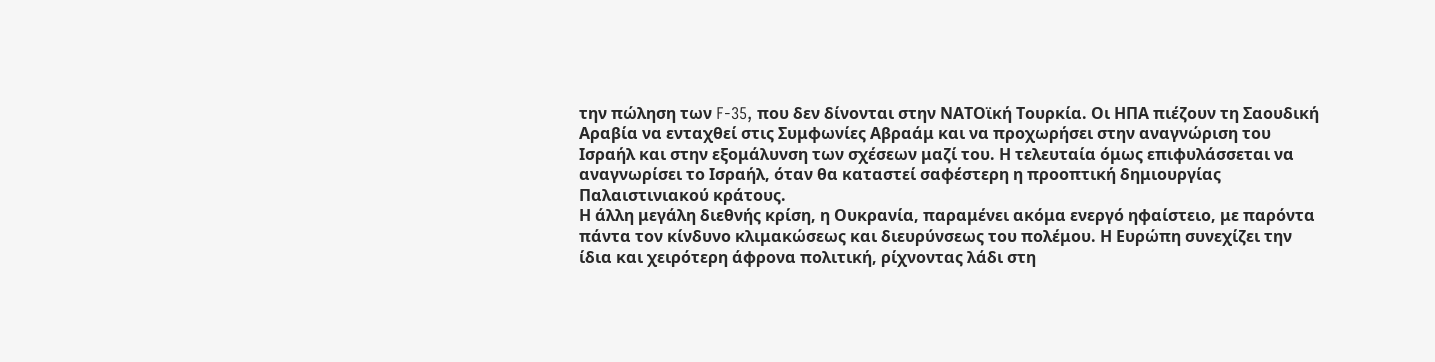την πώληση των F-35, που δεν δίνονται στην ΝΑΤΟϊκή Τουρκία. Οι ΗΠΑ πιέζουν τη Σαουδική Αραβία να ενταχθεί στις Συμφωνίες Αβραάμ και να προχωρήσει στην αναγνώριση του Ισραήλ και στην εξομάλυνση των σχέσεων μαζί του. Η τελευταία όμως επιφυλάσσεται να αναγνωρίσει το Ισραήλ, όταν θα καταστεί σαφέστερη η προοπτική δημιουργίας Παλαιστινιακού κράτους.
Η άλλη μεγάλη διεθνής κρίση, η Ουκρανία, παραμένει ακόμα ενεργό ηφαίστειο, με παρόντα πάντα τον κίνδυνο κλιμακώσεως και διευρύνσεως του πολέμου. Η Ευρώπη συνεχίζει την ίδια και χειρότερη άφρονα πολιτική, ρίχνοντας λάδι στη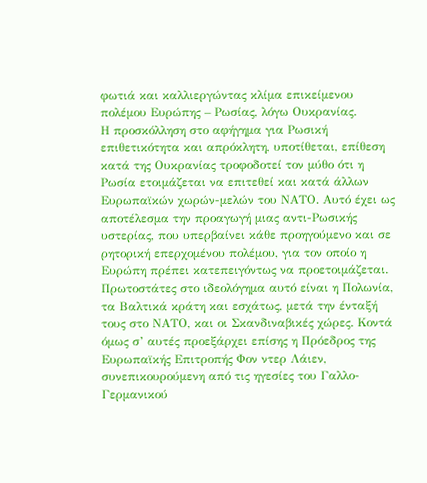φωτιά και καλλιεργώντας κλίμα επικείμενου πολέμου Ευρώπης – Ρωσίας, λόγω Ουκρανίας.
Η προσκόλληση στο αφήγημα για Ρωσική επιθετικότητα και απρόκλητη, υποτίθεται, επίθεση κατά της Ουκρανίας τροφοδοτεί τον μύθο ότι η Ρωσία ετοιμάζεται να επιτεθεί και κατά άλλων Ευρωπαϊκών χωρών-μελών του ΝΑΤΟ. Αυτό έχει ως αποτέλεσμα την προαγωγή μιας αντι-Ρωσικής υστερίας, που υπερβαίνει κάθε προηγούμενο και σε ρητορική επερχομένου πολέμου, για τον οποίο η Ευρώπη πρέπει κατεπειγόντως να προετοιμάζεται.
Πρωτοστάτες στο ιδεολόγημα αυτό είναι η Πολωνία, τα Βαλτικά κράτη και εσχάτως, μετά την ένταξή τους στο ΝΑΤΟ, και οι Σκανδιναβικές χώρες. Κοντά όμως σ’ αυτές προεξάρχει επίσης η Πρόεδρος της Ευρωπαϊκής Επιτροπής Φον ντερ Λάιεν, συνεπικουρούμενη από τις ηγεσίες του Γαλλο-Γερμανικού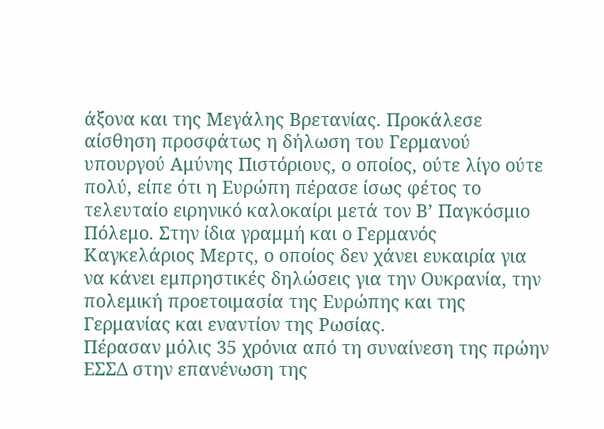άξονα και της Μεγάλης Βρετανίας. Προκάλεσε αίσθηση προσφάτως η δήλωση του Γερμανού υπουργού Αμύνης Πιστόριους, ο οποίος, ούτε λίγο ούτε πολύ, είπε ότι η Ευρώπη πέρασε ίσως φέτος το τελευταίο ειρηνικό καλοκαίρι μετά τον Β’ Παγκόσμιο Πόλεμο. Στην ίδια γραμμή και ο Γερμανός Καγκελάριος Μερτς, ο οποίος δεν χάνει ευκαιρία για να κάνει εμπρηστικές δηλώσεις για την Ουκρανία, την πολεμική προετοιμασία της Ευρώπης και της Γερμανίας και εναντίον της Ρωσίας.
Πέρασαν μόλις 35 χρόνια από τη συναίνεση της πρώην ΕΣΣΔ στην επανένωση της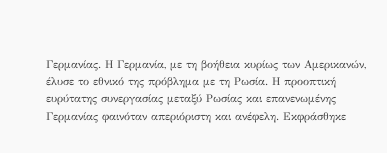Γερμανίας. Η Γερμανία, με τη βοήθεια κυρίως των Αμερικανών, έλυσε το εθνικό της πρόβλημα με τη Ρωσία. Η προοπτική ευρύτατης συνεργασίας μεταξύ Ρωσίας και επανενωμένης Γερμανίας φαινόταν απεριόριστη και ανέφελη. Εκφράσθηκε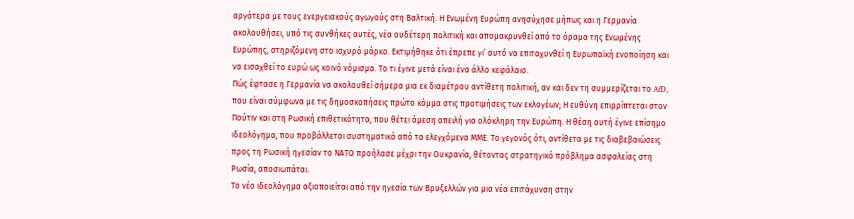αργότερα με τους ενεργειακούς αγωγούς στη Βαλτική. Η Ενωμένη Ευρώπη ανησύχησε μήπως και η Γερμανία ακολουθήσει, υπό τις συνθήκες αυτές, νέα ουδέτερη πολιτική και απομακρυνθεί από το όραμα της Ενωμένης Ευρώπης, στηριζόμενη στο ισχυρό μάρκο. Εκτιμήθηκε ότι έπρεπε γι’ αυτό να επιταχυνθεί η Ευρωπαϊκή ενοποίηση και να εισαχθεί το ευρώ ως κοινό νόμισμα. Το τι έγινε μετά είναι ένα άλλο κεφάλαιο.
Πώς έφτασε η Γερμανία να ακολουθεί σήμερα μια εκ διαμέτρου αντίθετη πολιτική, αν και δεν τη συμμερίζεται το AfD, που είναι σύμφωνα με τις δημοσκοπήσεις πρώτο κόμμα στις προτιμήσεις των εκλογέων; Η ευθύνη επιρρίπτεται στον Πούτιν και στη Ρωσική επιθετικότητα, που θέτει άμεση απειλή για ολόκληρη την Ευρώπη. Η θέση αυτή έγινε επίσημο ιδεολόγημα, που προβάλλεται συστηματικά από τα ελεγχόμενα ΜΜΕ. Το γεγονός ότι, αντίθετα με τις διαβεβαιώσεις προς τη Ρωσική ηγεσίαν το ΝΑΤΟ προήλασε μέχρι την Ουκρανία, θέτοντας στρατηγικό πρόβλημα ασφαλείας στη Ρωσία, αποσιωπάται.
Το νέο ιδεολόγημα αξιοποιείται από την ηγεσία των Βρυξελλών για μια νέα επιτάχυνση στην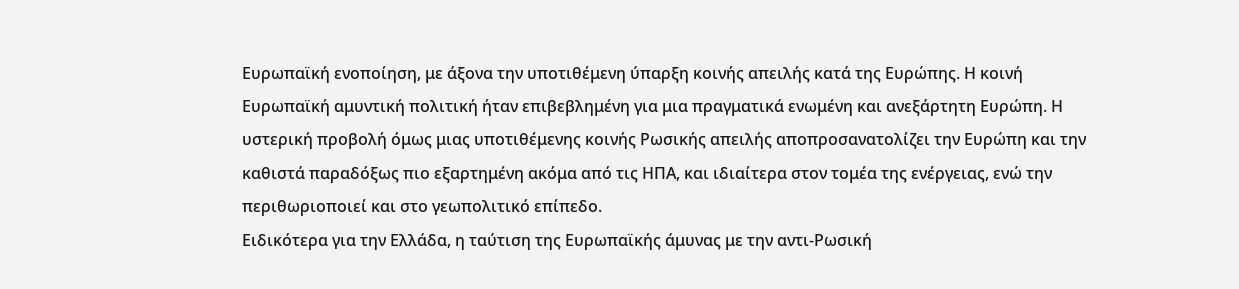Ευρωπαϊκή ενοποίηση, με άξονα την υποτιθέμενη ύπαρξη κοινής απειλής κατά της Ευρώπης. Η κοινή Ευρωπαϊκή αμυντική πολιτική ήταν επιβεβλημένη για μια πραγματικά ενωμένη και ανεξάρτητη Ευρώπη. Η υστερική προβολή όμως μιας υποτιθέμενης κοινής Ρωσικής απειλής αποπροσανατολίζει την Ευρώπη και την καθιστά παραδόξως πιο εξαρτημένη ακόμα από τις ΗΠΑ, και ιδιαίτερα στον τομέα της ενέργειας, ενώ την περιθωριοποιεί και στο γεωπολιτικό επίπεδο.
Ειδικότερα για την Ελλάδα, η ταύτιση της Ευρωπαϊκής άμυνας με την αντι-Ρωσική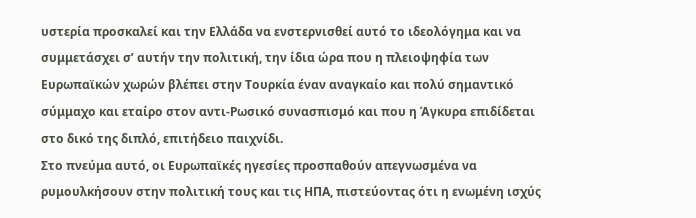υστερία προσκαλεί και την Ελλάδα να ενστερνισθεί αυτό το ιδεολόγημα και να συμμετάσχει σ’ αυτήν την πολιτική, την ίδια ώρα που η πλειοψηφία των Ευρωπαϊκών χωρών βλέπει στην Τουρκία έναν αναγκαίο και πολύ σημαντικό σύμμαχο και εταίρο στον αντι-Ρωσικό συνασπισμό και που η Άγκυρα επιδίδεται στο δικό της διπλό, επιτήδειο παιχνίδι.
Στο πνεύμα αυτό, οι Ευρωπαϊκές ηγεσίες προσπαθούν απεγνωσμένα να ρυμουλκήσουν στην πολιτική τους και τις ΗΠΑ, πιστεύοντας ότι η ενωμένη ισχύς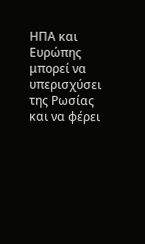ΗΠΑ και Ευρώπης μπορεί να υπερισχύσει της Ρωσίας και να φέρει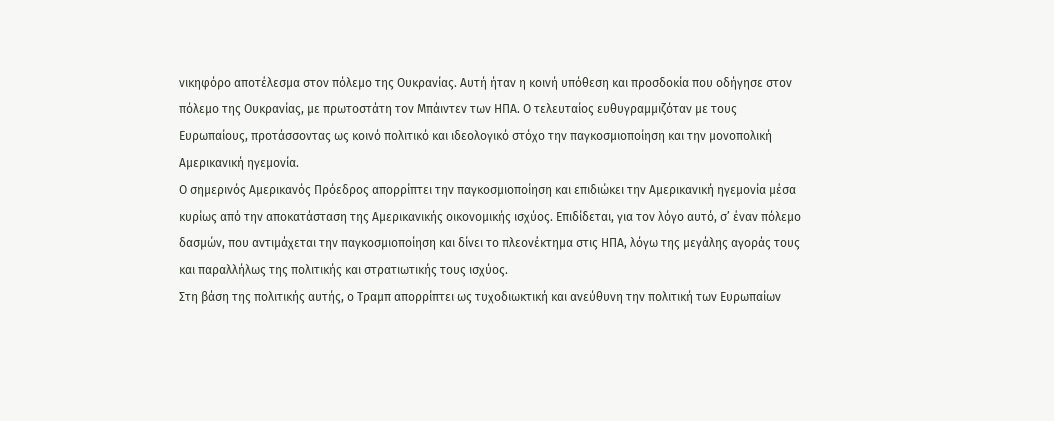νικηφόρο αποτέλεσμα στον πόλεμο της Ουκρανίας. Αυτή ήταν η κοινή υπόθεση και προσδοκία που οδήγησε στον πόλεμο της Ουκρανίας, με πρωτοστάτη τον Μπάιντεν των ΗΠΑ. Ο τελευταίος ευθυγραμμιζόταν με τους Ευρωπαίους, προτάσσοντας ως κοινό πολιτικό και ιδεολογικό στόχο την παγκοσμιοποίηση και την μονοπολική Αμερικανική ηγεμονία.
Ο σημερινός Αμερικανός Πρόεδρος απορρίπτει την παγκοσμιοποίηση και επιδιώκει την Αμερικανική ηγεμονία μέσα κυρίως από την αποκατάσταση της Αμερικανικής οικονομικής ισχύος. Επιδίδεται, για τον λόγο αυτό, σ’ έναν πόλεμο δασμών, που αντιμάχεται την παγκοσμιοποίηση και δίνει το πλεονέκτημα στις ΗΠΑ, λόγω της μεγάλης αγοράς τους και παραλλήλως της πολιτικής και στρατιωτικής τους ισχύος.
Στη βάση της πολιτικής αυτής, ο Τραμπ απορρίπτει ως τυχοδιωκτική και ανεύθυνη την πολιτική των Ευρωπαίων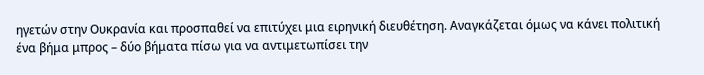ηγετών στην Ουκρανία και προσπαθεί να επιτύχει μια ειρηνική διευθέτηση. Αναγκάζεται όμως να κάνει πολιτική ένα βήμα μπρος – δύο βήματα πίσω για να αντιμετωπίσει την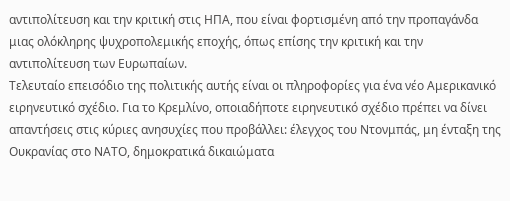αντιπολίτευση και την κριτική στις ΗΠΑ, που είναι φορτισμένη από την προπαγάνδα μιας ολόκληρης ψυχροπολεμικής εποχής, όπως επίσης την κριτική και την αντιπολίτευση των Ευρωπαίων.
Τελευταίο επεισόδιο της πολιτικής αυτής είναι οι πληροφορίες για ένα νέο Αμερικανικό ειρηνευτικό σχέδιο. Για το Κρεμλίνο, οποιαδήποτε ειρηνευτικό σχέδιο πρέπει να δίνει απαντήσεις στις κύριες ανησυχίες που προβάλλει: έλεγχος του Ντονμπάς, μη ένταξη της Ουκρανίας στο ΝΑΤΟ, δημοκρατικά δικαιώματα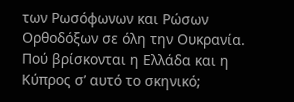των Ρωσόφωνων και Ρώσων Ορθοδόξων σε όλη την Ουκρανία.
Πού βρίσκονται η Ελλάδα και η Κύπρος σ’ αυτό το σκηνικό;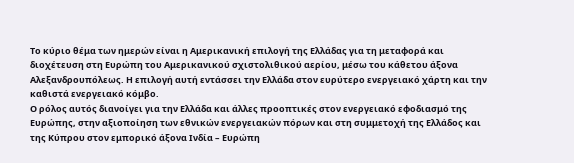Το κύριο θέμα των ημερών είναι η Αμερικανική επιλογή της Ελλάδας για τη μεταφορά και διοχέτευση στη Ευρώπη του Αμερικανικού σχιστολιθικού αερίου, μέσω του κάθετου άξονα Αλεξανδρουπόλεως. Η επιλογή αυτή εντάσσει την Ελλάδα στον ευρύτερο ενεργειακό χάρτη και την καθιστά ενεργειακό κόμβο.
Ο ρόλος αυτός διανοίγει για την Ελλάδα και άλλες προοπτικές στον ενεργειακό εφοδιασμό της Ευρώπης, στην αξιοποίηση των εθνικών ενεργειακών πόρων και στη συμμετοχή της Ελλάδος και της Κύπρου στον εμπορικό άξονα Ινδία – Ευρώπη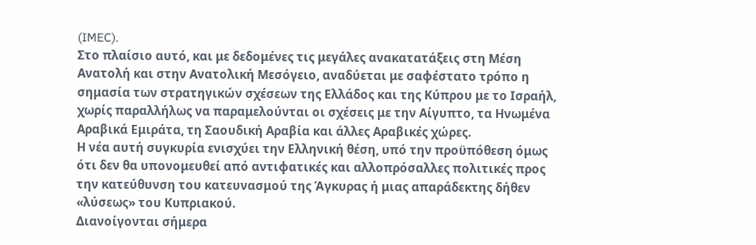(IMEC).
Στο πλαίσιο αυτό, και με δεδομένες τις μεγάλες ανακατατάξεις στη Μέση Ανατολή και στην Ανατολική Μεσόγειο, αναδύεται με σαφέστατο τρόπο η σημασία των στρατηγικών σχέσεων της Ελλάδος και της Κύπρου με το Ισραήλ, χωρίς παραλλήλως να παραμελούνται οι σχέσεις με την Αίγυπτο, τα Ηνωμένα Αραβικά Εμιράτα, τη Σαουδική Αραβία και άλλες Αραβικές χώρες.
Η νέα αυτή συγκυρία ενισχύει την Ελληνική θέση, υπό την προϋπόθεση όμως ότι δεν θα υπονομευθεί από αντιφατικές και αλλοπρόσαλλες πολιτικές προς την κατεύθυνση του κατευνασμού της Άγκυρας ή μιας απαράδεκτης δήθεν «λύσεως» του Κυπριακού.
Διανοίγονται σήμερα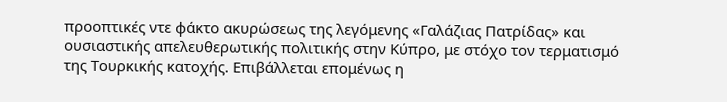προοπτικές ντε φάκτο ακυρώσεως της λεγόμενης «Γαλάζιας Πατρίδας» και ουσιαστικής απελευθερωτικής πολιτικής στην Κύπρο, με στόχο τον τερματισμό της Τουρκικής κατοχής. Επιβάλλεται επομένως η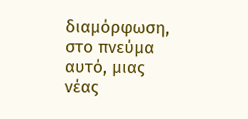διαμόρφωση, στο πνεύμα αυτό, μιας νέας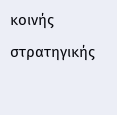κοινής στρατηγικής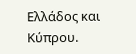Ελλάδος και Κύπρου.